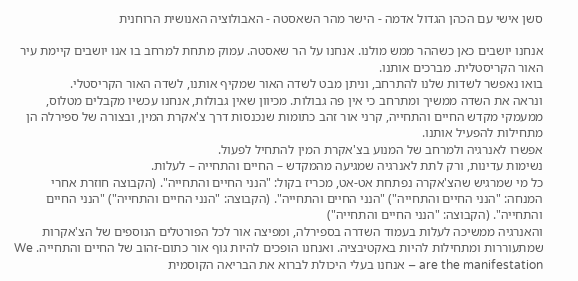סשן אישי עם הכהן הגדול אדמה - הישר מהר השאסטה - האבולוציה האנושית הרוחנית

אנחנו יושבים כאן כשההר ממש מולנו. אנחנו על הר שאסטה. עמוק מתחת למרחב בו אנו יושבים קיימת עיר האור הקריסטלית. מברכים אותנו.
בואו נאפשר לשדות שלנו להתרחב, וניתן מבט לשדה האור שמקיף אותנו, לשדה האור הקריסטלי.
ונראה את השדה ממשיך ומתרחב כי אין פה גבולות. מכיוון שאין גבולות, אנחנו עכשיו מקבלים מטלוס, ממעמקי מקדש החיים והתחייה, קרני אור זהב כתומות שנכנסות דרך צ'אקרת המין, ובצורה של ספירלה הן מתחילות להפעיל אותנו.
אפשרו לאנרגיה ולמרחב של המנוע בצ'אקרת המין להתחיל לפעול.
נשימות עדינות, ורק לתת לאנרגיה שמגיעה מהמקדש – החיים והתחייה – לעלות.
כל מי שמרגיש שהצ'אקרה נפתחת אט-אט, מכריז בקול: "הנני החיים והתחייה". (הקבוצה חוזרת אחרי המנחה: "הנני החיים והתחייה") "הנני החיים והתחייה". (הקבוצה: "הנני החיים והתחייה") "הנני החיים והתחייה". (הקבוצה: "הנני החיים והתחייה")
והאנרגיה ממשיכה לעלות בעמוד השדרה בספירלה, ומפיצה אור לכל הפורטלים הנוספים של הצ'אקרות שמתעוררות ומתחילות להיות באקטיבציה. ואנחנו הופכים להיות גוף אור כתום-זהוב של החיים והתחייה. We are the manifestation – אנחנו בעלי היכולת לברוא את הבריאה הקוסמית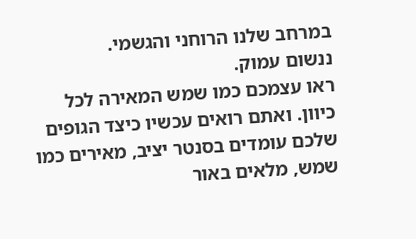במרחב שלנו הרוחני והגשמי.
ננשום עמוק.
ראו עצמכם כמו שמש המאירה לכל כיוון. ואתם רואים עכשיו כיצד הגופים שלכם עומדים בסנטר יציב, מאירים כמו שמש, מלאים באור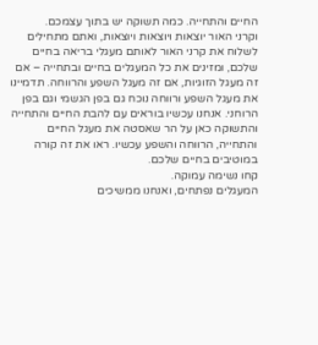החיים והתחייה. כמה תשוקה יש בתוך עצמכם.
וקרני האור יוצאות ויוצאות ויוצאות, ואתם מתחילים לשלוח את קרני האור לאותם מעגלי בריאה בחיים שלכם, ומזינים את כל המעגלים בחיים ובתחייה – אם זה מעגל הזוגיות, אם זה מעגל השפע והרווחה. תדמיינו את מעגל השפע ורווחה נוכח גם בפן הגשמי וגם בפן הרוחני. אנחנו עכשיו בוראים עם להבת החיים והתחייה והתשוקה כאן על הר שאסטה את מעגל החיים והתחייה, הרווחה והשפע עכשיו. ראו את זה קורה במוטיבים בחיים שלכם.
קחו נשימה עמוקה.
המעגלים נפתחים, ואנחנו ממשיכים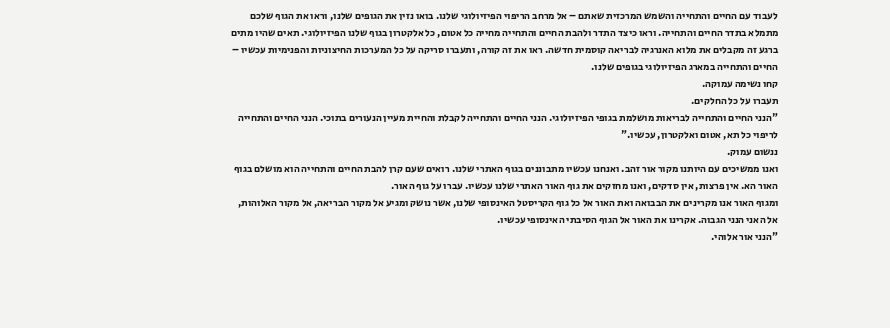לעבוד עם החיים והתחייה והשמש המרכזית שאתם – אל מרחב הריפוי הפיזיולוגי שלנו. בואו נזין את הגופים שלנו, וראו את הגוף שלכם מתמלא בתדר החיים והתחייה. וראו כיצד התדר ולהבת החיים והתחייה מחייה כל אטום, כל אלקטרון בגוף שלנו הפיזיולוגי. תאים שהיו מתים ברגע זה מקבלים את מלוא האנרגיה לבריאה קוסמית חדשה. ראו את זה קורה, ותעברו סריקה על כל המערכות החיצוניות והפנימיות עכשיו – החיים והתחייה במארג הפיזיולוגי בגופים שלנו.
קחו נשימה עמוקה.
תעברו על כל החלקים.
"הנני החיים והתחייה לבריאות מושלמת בגופי הפיזיולוגי. הנני החיים והתחייה לקבלת והחיית מעיין הנעורים בתוכי. הנני החיים והתחייה לריפוי כל תא, אטום ואלקטרון, עכשיו."
ננשום עמוק.
ואנו ממשיכים עם היותנו מקור אור זהב. ואנחנו עכשיו מתבוננים בגוף האתרי שלנו. רואים שעם קרן להבת החיים והתחייה הוא מושלם בגוף האור הא. אין פרצות, אין סדקים, ואנו מחזקים את גוף האור האתרי שלנו עכשיו. עברו על גוף האור.
ומגוף האור אנו מקרינים את הבבואה ואת האור אל כל גוף הקריסטל האינסופי שלנו, אשר נושק ומגיע אל מקור הבריאה, אל מקור האלוהות, אל האני הנני הגבוה. אקרינו את האור אל הגוף הסיבתי האינסופי עכשיו.
"הנני אור אלוהי.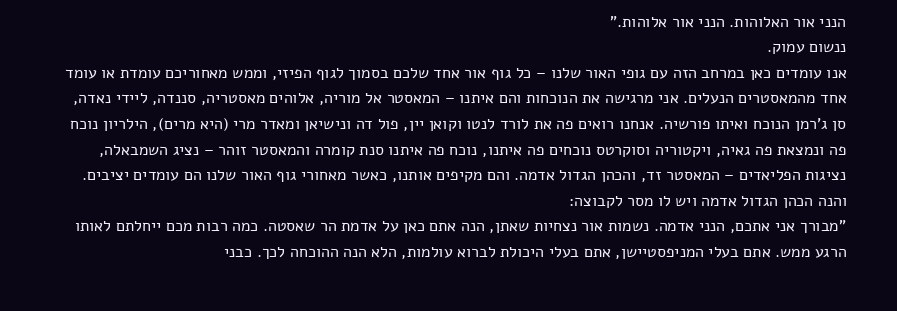הנני אור האלוהות. הנני אור אלוהות."
ננשום עמוק.
אנו עומדים כאן במרחב הזה עם גופי האור שלנו – כל גוף אור אחד שלכם בסמוך לגוף הפיזי, וממש מאחוריכם עומדת או עומד אחד מהמאסטרים הנעלים. אני מרגישה את הנוכחות והם איתנו – המאסטר אל מוריה, אלוהים מאסטריה, סננדה, ליידי נאדה, סן ג'רמן הנוכח ואיתו פורשיה. אנחנו רואים פה את לורד לנטו וקואן יין, פול דה ונישיאן ומאדר מרי (היא מרים), הילריון נוכח פה ונמצאת פה גאיה, ויקטוריה וסוקרטס נוכחים פה איתנו, נוכח פה איתנו סנת קומרה והמאסטר זוהר – נציג השמבאלה, נציגות הפליאדים – המאסטר זד, והכהן הגדול אדמה. והם מקיפים אותנו, כאשר מאחורי גוף האור שלנו הם עומדים יציבים.
והנה הכהן הגדול אדמה ויש לו מסר לקבוצה:
"מבורך אני אתכם, הנני אדמה. נשמות אור נצחיות שאתן, הנה אתם כאן על אדמת הר שאסטה. כמה רבות מכם ייחלתם לאותו הרגע ממש. אתם בעלי המניפסטיישן, אתם בעלי היכולת לברוא עולמות, הלא הנה ההוכחה לכך. כבני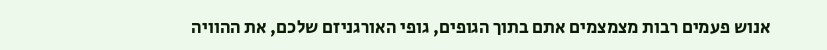אנוש פעמים רבות מצמצמים אתם בתוך הגופים, גופי האורגניזם שלכם, את ההוויה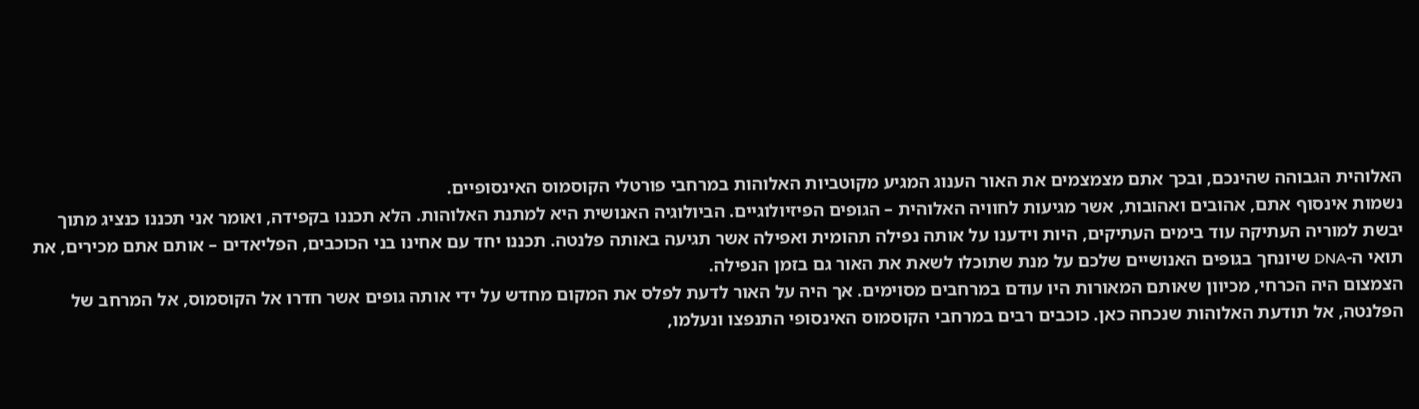האלוהית הגבוהה שהינכם, ובכך אתם מצמצמים את האור הענוג המגיע מקוטביות האלוהות במרחבי פורטלי הקוסמוס האינסופיים.
נשמות אינסוף אתם, אהובים ואהובות, אשר מגיעות לחוויה האלוהית – הגופים הפיזיולוגיים. הביולוגיה האנושית היא למתנת האלוהות. הלא תכננו בקפידה, ואומר אני תכננו כנציג מתוך יבשת למוריה העתיקה עוד בימים העתיקים, היות וידענו על אותה נפילה תהומית ואפילה אשר תגיעה באותה פלנטה. תכננו יחד עם אחינו בני הכוכבים, הפליאדים – אותם אתם מכירים, את תואי ה-DNA שיונחך בגופים האנושיים שלכם על מנת שתוכלו לשאת את האור גם בזמן הנפילה.
הצמצום היה הכרחי, מכיוון שאותם המאורות היו עודם במרחבים מסוימים. אך היה על האור לדעת לפלס את המקום מחדש על ידי אותה גופים אשר חדרו אל הקוסמוס, אל המרחב של הפלנטה, אל תודעת האלוהות שנכחה כאן. כוכבים רבים במרחבי הקוסמוס האינסופי התנפצו ונעלמו,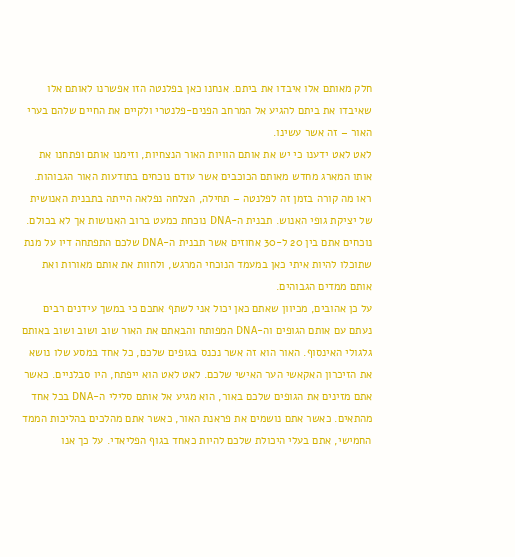חלק מאותם אלו איבדו את ביתם. אנחנו כאן בפלנטה הזו אפשרנו לאותם אלו שאיבדו את ביתם להגיע אל המרחב הפנים-פלנטרי ולקיים את החיים שלהם בערי האור – זה אשר עשינו.
לאט לאט ידענו כי יש את אותם הוויות האור הנצחיות, וזימנו אותם ופתחנו את אותו המארג מחדש מאותם הכוכבים אשר עודם נוכחים בתודעות האור הגבוהות. ראו מה קורה בזמן זה לפלנטה – תחילה, הצלחה נפלאה הייתה בתבנית האנושית של יציקת גופי האנוש. תבנית ה-DNA נוכחת כמעט ברוב האנושות אך לא בכולם. נוכחים אתם בין 20 ל-30 אחוזים אשר תבנית ה-DNA שלכם התפתחה דיו על מנת שתוכלו להיות איתי כאן במעמד הנוכחי המרגש, ולחוות את אותם מאורות ואת אותם ממדים הגבוהים.
על כן אהובים, מכיוון שאתם כאן יכול אני לשתף אתכם כי במשך עידנים רבים נעתם עם אותם הגופים וה-DNA המפותח והבאתם את האור שוב ושוב ושוב באותם גלגולי האינסוף. האור הוא זה אשר נכנס בגופים שלכם, כל אחד במסע שלו נושא את הזיכרון האקאשי הער האישי שלכם. לאט לאט הוא ייפתח, היו סבלניים. כאשר אתם מזינים את הגופים שלכם באור, הוא מגיע אל אותם סלילי ה-DNA בכל אחד מהתאים. כאשר אתם נושמים את פראנת האור, כאשר אתם מהלכים בהליכות הממד החמישי, אתם בעלי היכולת שלכם להיות כאחד בגוף הפליאדי. על כך אנו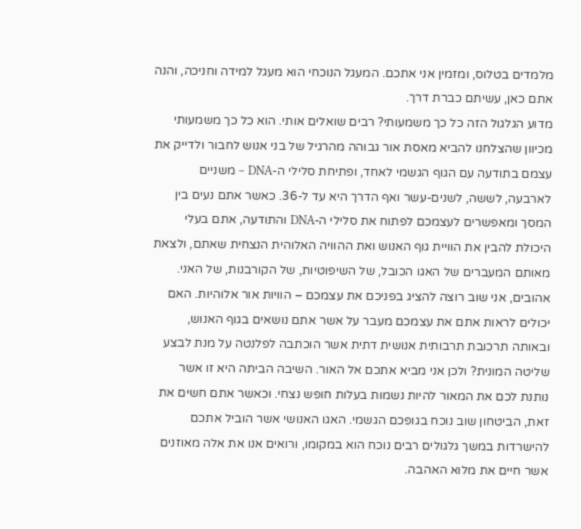מלמדים בטלוס, ומזמין אני אתכם. המעגל הנוכחי הוא מעגל למידה וחניכה, והנה אתם כאן, עשיתם כברת דרך.
מדוע הגלגול הזה כל כך משמעותי? רבים שואלים אותי. הוא כל כך משמעותי מכיוון שהצלחנו להביא מאסת אור גבוהה מהרגיל של בני אנוש לחבור ולדייק את עצמם בתודעה עם הגוף הגשמי לאחד, ופתיחת סלילי ה-DNA – משניים לארבעה, לששה, לשנים-עשר ואף הדרך היא עד ל-36. כאשר אתם נעים בין המסך ומאפשרים לעצמכם לפתוח את סלילי ה-DNA והתודעה, אתם בעלי היכולת להבין את הוויית גוף האנוש ואת ההוויה האלוהית הנצחית שאתם, ולצאת מאותם המעברים של האגו הכובל, של השיפוטיות, של הקורבנות, של האני.
אהובים, אני שוב רוצה להציג בפניכם את עצמכם – הוויות אור אלוהיות. האם יכולים לראות אתם את עצמכם מעבר על אשר אתם נושאים בגוף האנוש, ובאותה תרכובת תרבותית אנושית דתית אשר הוכתבה לפלנטה על מנת לבצע שליטה המונית? ולכן אני מביא אתכם אל האור. השיבה הביתה היא זו אשר נותנת לכם את המאור להיות נשמות בעלות חופש נצחי. וכאשר אתם חשים את זאת, הביטחון שוב נוכח בגופכם הגשמי. האגו האנושי אשר הוביל אתכם להישרדות במשך גלגולים רבים נוכח הוא במקומו, ורואים אנו את אלה מאוזנים אשר חיים את מלוא האהבה.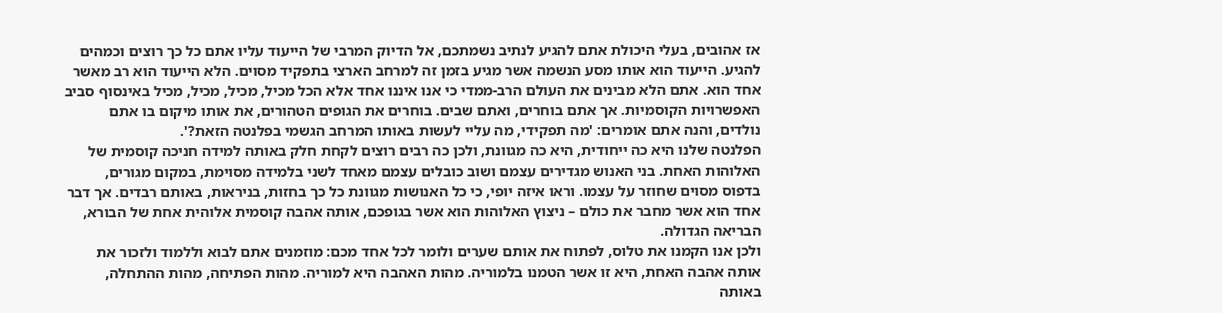אז אהובים, בעלי היכולת אתם להגיע לנתיב נשמתכם, אל הדיוק המרבי של הייעוד עליו אתם כל כך רוצים וכמהים להגיע. הייעוד הוא אותו מסע הנשמה אשר מגיע בזמן זה למרחב הארצי בתפקיד מסוים. הלא הייעוד הוא רב מאשר אחד הוא. אתם הלא מבינים את העולם הרב-ממדי כי אנו איננו אחד אלא הכל מכיל, מכיל, מכיל, מכיל באינסוף סביב האפשרויות הקוסמיות. אך אתם בוחרים, ואתם שבים. בוחרים את הגופים הטהורים, את אותו מיקום בו אתם נולדים, והנה אתם אומרים: 'מה תפקידי, מה עליי לעשות באותו המרחב הגשמי בפלנטה הזאת?'.
הפלנטה שלנו היא כה ייחודית, היא כה מגוונת, ולכן כה רבים רוצים לקחת חלק באותה למידה חניכה קוסמית של האלוהות האחת. בני האנוש מגדירים עצמם ושוב כובלים עצמם מאחד לשני בלמידה מסוימת, במקום מגורים, בדפוס מסוים שחוזר על עצמו. וראו איזה יופי, כי כל האנושות מגוונת כל כך בחזות, בניראות, באותם רבדים. אך דבר אחד הוא אשר מחבר את כולם – ניצוץ האלוהות הוא אשר בגופכם, אותה אהבה קוסמית אלוהית אחת של הבורא, הבריאה הגדולה.
ולכן אנו הקמנו את טלוס, לפתוח את אותם שערים ולומר לכל אחד מכם: מוזמנים אתם לבוא וללמוד ולזכור את אותה אהבה האחת, היא זו אשר הטמנו בלמוריה. מהות האהבה היא למוריה. מהות הפתיחה, מהות ההתחלה, באותה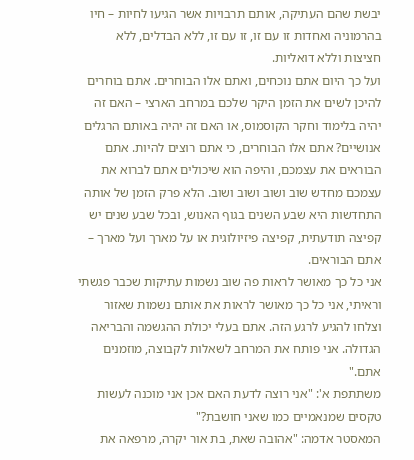יבשת שהם העתיקה, אותם תרבויות אשר הגיעו לחיות – חיו בהרמוניה ואחדות זו עם זו, זו עם זו, ללא הבדלים, ללא חציצות וללא דואליות.
ועל כך היום אתם נוכחים, ואתם אלו הבוחרים. אתם בוחרים להיכן לשים את הזמן היקר שלכם במרחב הארצי – האם זה יהיה בלימוד וחקר הקוסמוס, או האם זה יהיה באותם הרגלים אנושיים? אתם אלו הבוחרים, כי אתם רוצים להיות. אתם הבוראים את עצמכם, והיפה הוא שיכולים אתם לברוא את עצמכם מחדש שוב ושוב ושוב ושוב. הלא פרק הזמן של אותה התחדשות היא שבע השנים בגוף האנוש, ובכל שבע שנים יש קפיצה תודעתית, קפיצה פיזיולוגית או על מארך ועל מארך – אתם הבוראים.
אני כל כך מאושר לראות פה שוב נשמות עתיקות שכבר פגשתי וראיתי, אני כל כך מאושר לראות את אותם נשמות שאזור וצלחו להגיע לרגע הזה. אתם בעלי יכולת ההגשמה והבריאה הגדולה. אני פותח את המרחב לשאלות לקבוצה, מוזמנים אתם."
משתתפת א': "אני רוצה לדעת האם אכן אני מוכנה לעשות טקסים שמנאמיים כמו שאני חושבת?"
המאסטר אדמה: "אהובה שאת, בת אור יקרה, מרפאה את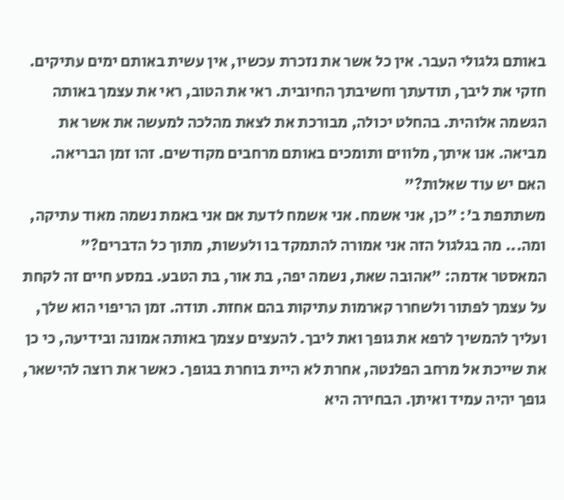באותם גלגולי העבר. אין כל אשר את נזכרת עכשיו, אין עשית באותם ימים עתיקים. חזקי את ליבך, תודעתך וחשיבתך החיובית. ראי את הטוב, ראי את עצמך באותה הגשמה אלוהית. בהחלט יכולה, מבורכת את לצאת מהלכה למעשה את אשר את מביאה. אנו איתך, מלווים ותומכים באותם מרחבים מקודשים. זהו זמן הבריאה. האם יש עוד שאלות?"
משתתפת ב': "כן, אני אשמח. אני אשמח לדעת אם אני באמת נשמה מאוד עתיקה, ומה... מה בגלגול הזה אני אמורה להתמקד בו ולעשות, מתוך כל הדברים?"
המאסטר אדמה: "אהובה שאת, נשמה יפה, בת אור, בת הטבע. במסע חיים זה לקחת על עצמך לפתור ולשחרר קארמות עתיקות בהם אחזת. תודה. זמן הריפוי הוא שלך, ועליך להמשיך לרפא את גופך ואת ליבך. להעצים עצמך באותה אמונה ובידיעה, כי כן את שייכת אל מרחב הפלנטה, אחרת לא היית בוחרת בגופך. כאשר את רוצה להישאר, גופך יהיה עמיד ואיתן. הבחירה היא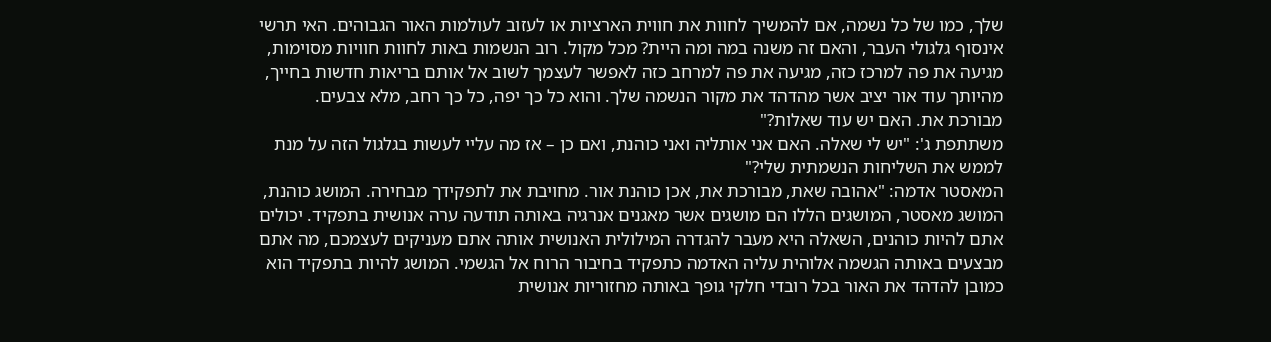שלך, כמו של כל נשמה, אם להמשיך לחוות את חווית הארציות או לעזוב לעולמות האור הגבוהים. האי תרשי אינסוף גלגולי העבר, והאם זה משנה במה ומה היית? מכל מקול. רוב הנשמות באות לחוות חוויות מסוימות, מגיעה את פה למרכז כזה, מגיעה את פה למרחב כזה לאפשר לעצמך לשוב אל אותם בריאות חדשות בחייך, מהיותך עוד אור יציב אשר מהדהד את מקור הנשמה שלך. והוא כל כך יפה, כל כך רחב, מלא צבעים. מבורכת את. האם יש עוד שאלות?"
משתתפת ג': "יש לי שאלה. האם אני אותליה ואני כוהנת, ואם כן – אז מה עליי לעשות בגלגול הזה על מנת לממש את השליחות הנשמתית שלי?"
המאסטר אדמה: "אהובה שאת, מבורכת את, אכן כוהנת אור. מחויבת את לתפקידך מבחירה. המושג כוהנת, המושג מאסטר, המושגים הללו הם מושגים אשר מאגנים אנרגיה באותה תודעה ערה אנושית בתפקיד. יכולים אתם להיות כוהנים, השאלה היא מעבר להגדרה המילולית האנושית אותה אתם מעניקים לעצמכם, מה אתם מבצעים באותה הגשמה אלוהית עליה האדמה כתפקיד בחיבור הרוח אל הגשמי. המושג להיות בתפקיד הוא כמובן להדהד את האור בכל רובדי חלקי גופך באותה מחזוריות אנושית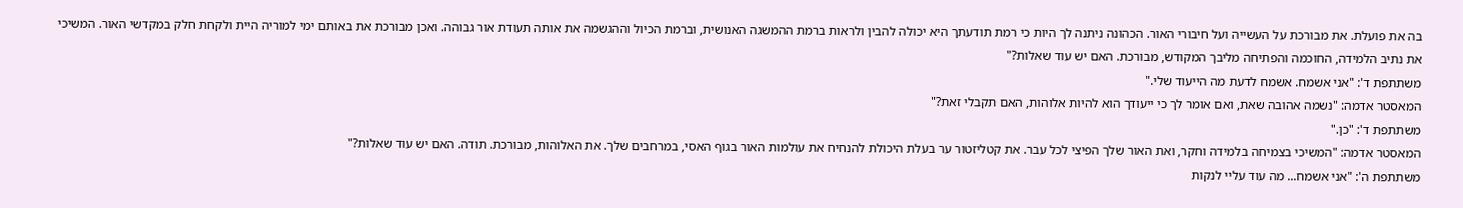בה את פועלת. את מבורכת על העשייה ועל חיבורי האור. הכהונה ניתנה לך היות כי רמת תודעתך היא יכולה להבין ולראות ברמת ההמשגה האנושית, וברמת הכיול וההגשמה את אותה תעודת אור גבוהה. ואכן מבורכת את באותם ימי למוריה היית ולקחת חלק במקדשי האור. המשיכי את נתיב הלמידה, החוכמה והפתיחה מליבך המקודש, מבורכת. האם יש עוד שאלות?"
משתתפת ד': "אני אשמח. אשמח לדעת מה הייעוד שלי."
המאסטר אדמה: "נשמה אהובה שאת, ואם אומר לך כי ייעודך הוא להיות אלוהות, האם תקבלי זאת?"
משתתפת ד': "כן."
המאסטר אדמה: "המשיכי בצמיחה בלמידה וחקר, ואת האור שלך הפיצי לכל עבר. את קטליזטור ער בעלת היכולת להנחיח את עולמות האור בגוף האסי, במרחבים שלך. את האלוהות, מבורכת. תודה. האם יש עוד שאלות?"
משתתפת ה': "אני אשמח... מה עוד עליי לנקות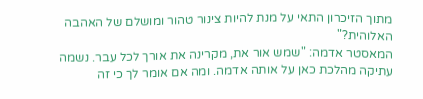מתוך הזיכרון התאי על מנת להיות צינור טהור ומושלם של האהבה האלוהית?"
המאסטר אדמה: "שמש אור את, מקרינה את אורך לכל עבר. נשמה עתיקה מהלכת כאן על אותה אדמה. ומה אם אומר לך כי זה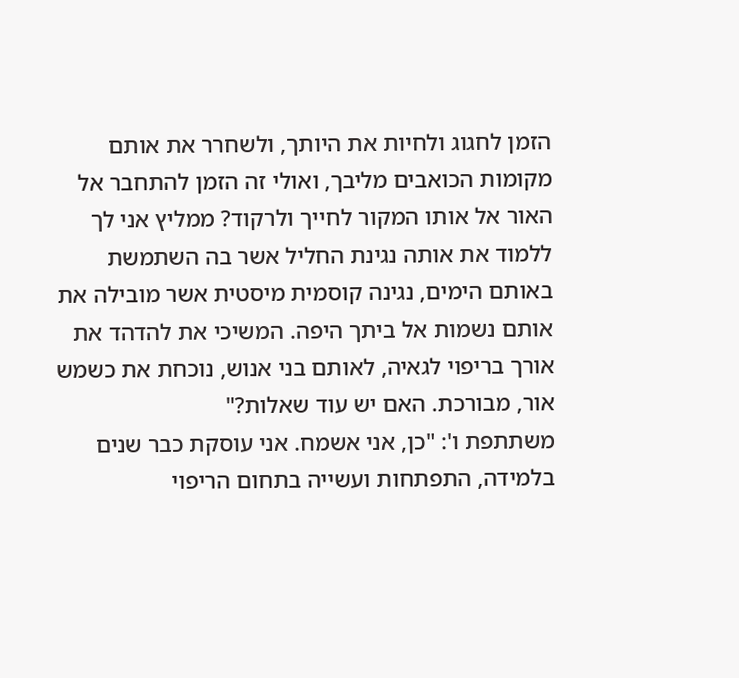הזמן לחגוג ולחיות את היותך, ולשחרר את אותם מקומות הכואבים מליבך, ואולי זה הזמן להתחבר אל האור אל אותו המקור לחייך ולרקוד? ממליץ אני לך ללמוד את אותה נגינת החליל אשר בה השתמשת באותם הימים, נגינה קוסמית מיסטית אשר מובילה את אותם נשמות אל ביתך היפה. המשיכי את להדהד את אורך בריפוי לגאיה, לאותם בני אנוש, נוכחת את כשמש אור, מבורכת. האם יש עוד שאלות?"
משתתפת ו': "כן, אני אשמח. אני עוסקת כבר שנים בלמידה, התפתחות ועשייה בתחום הריפוי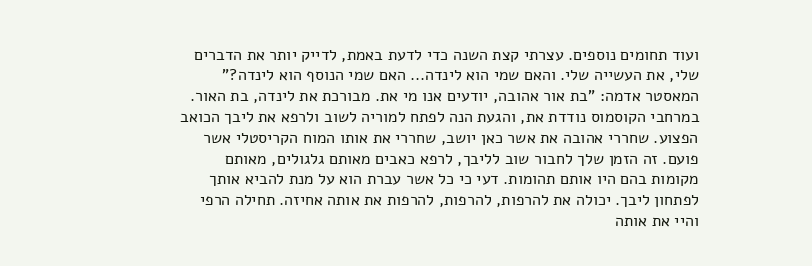ועוד תחומים נוספים. עצרתי קצת השנה כדי לדעת באמת, לדייק יותר את הדברים שלי, את העשייה שלי. והאם שמי הוא לינדה... האם שמי הנוסף הוא לינדה?"
המאסטר אדמה: "בת אור אהובה, יודעים אנו מי את. מבורכת את לינדה, בת האור. במרחבי הקוסמוס נודדת את, והגעת הנה לפתח למוריה לשוב ולרפא את ליבך הכואב הפצוע. שחררי אהובה את אשר כאן יושב, שחררי את אותו המוח הקריסטלי אשר פועם. זה הזמן שלך לחבור שוב לליבך, לרפא כאבים מאותם גלגולים, מאותם מקומות בהם היו אותם תהומות. דעי כי כל אשר עברת הוא על מנת להביא אותך לפתחון ליבך. יכולה את להרפות, להרפות, להרפות את אותה אחיזה. תחילה הרפי והיי את אותה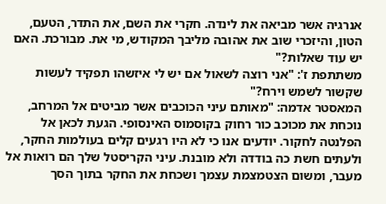אנרגיה אשר מביאה את לינדה. חקרי את השם, את התדר, הטעם, הטון, והיזכרי שוב את אהובה מליבך המקודש, מי את. מבורכת. האם יש עוד שאלות?"
משתתפת ז': "אני רוצה לשאול אם יש לי איזשהו תפקיד לעשות שקשור לשמש וירח?"
המאסטר אדמה: "מאותם עיני הכוכבים אשר מביטים אל המרחב, נוכחת את מכוכב כור רחוק בקוסמוס האינסופי. הגעת לכאן אל הפלנטה לחקור. יודעים אנו כי לא היו רגעים קלים בעולמות החקר, ולעתים חשת כה בודדה ולא מובנת. עיני הקריסטל שלך הם רואות אל מעבר, ומשום הצטמצמת עצמך ושכחת את החקר בתוך הסך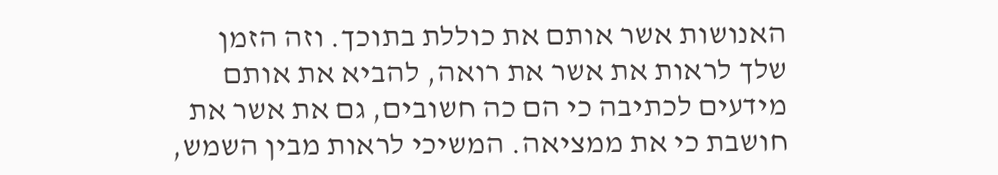האנושות אשר אותם את כוללת בתוכך. וזה הזמן שלך לראות את אשר את רואה, להביא את אותם מידעים לכתיבה כי הם כה חשובים, גם את אשר את חושבת כי את ממציאה. המשיכי לראות מבין השמש,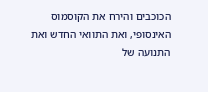הכוכבים והירח את הקוסמוס האינסופי, ואת התוואי החדש ואת התנועה של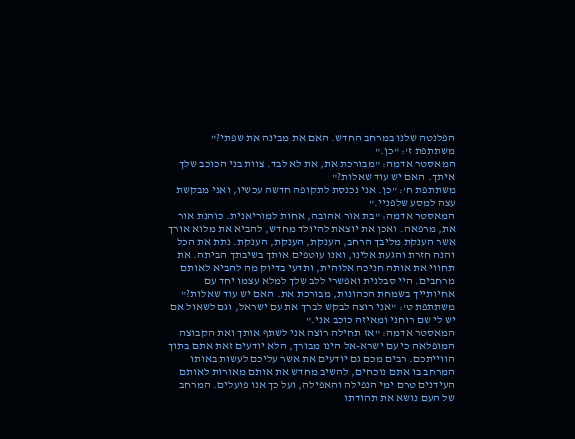הפלנטה שלנו במרחב החדש. האם את מבינה את שפתי?"
משתתפת ז': "כן."
המאסטר אדמה: "מבורכת את, את לא לבד. צוות בני הכוכב שלך איתך. האם יש עוד שאלות?"
משתתפת ח': "כן. אני נכנסת לתקופה חדשה עכשיו, ואני מבקשת עצה למסע שלפניי."
המאסטר אדמה: "בת אור אהובה, אחות למוריאנית. כוהנת אור את, מרפאה. ואכן את יוצאת להיולד מחדש, להביא את מלוא אורך אשר הענקת מליבך הרחב, הענקת, הענקת, הענקת. נתת את הכל והנה חזרת והגעת אלינו, ואנו עוטפים אותך בשיבתך הביתה. את תחווי את אותה חניכה אלוהית, ותדעי בדיוק מה להביא לאותם מרחבים. היי סבלנית ואפשרי ללב שלך למלא עצמו יחד עם אחיותייך בשמחת הכהונות, מבורכת את. האם יש עוד שאלות?"
משתתפת ט': "אני רוצה לבקש לברך את עם ישראל, וגם לשאול אם יש לי שם רוחני ומאיזה כוכב אני."
המאסטר אדמה: "אז תחילה רוצה אני לשתף אותך ואת הקבוצה המופלאה כי עם ישרא-אל הינו מבורך, הלא יודעים זאת אתם בתוך הווייתכם. רבים מכם גם יודעים את אשר עליכם לעשות באותו המרחב בו אתם נוכחים, להשיב מחדש את אותם מאורות לאותם העידנים טרם ימי הנפילה והאפילה, ועל כך אנו פועלים. המרחב של העם נושא את תהודתו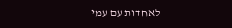לאחדות עם עמי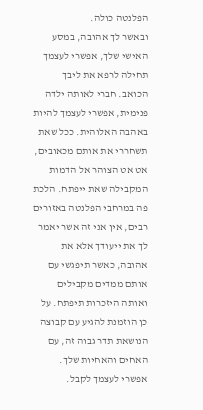הפלנטה כולה.
ובאשר לך אהובה, במסע האישי שלך, אפשרי לעצמך תחילה לרפא את ליבך הכואב. חברי לאותה ילדה פנימית, אפשרי לעצמך להיות באהבה האלוהית. ככל שאת תשחררי את אותם מכאובים, אט אט הצוהר אל הדמות המקבילה שאת ייפתח. הלכת פה במרחבי הפלנטה באזורים רבים, אין אני זה אשר יאמר לך את ייעודך אלא את אהובה, כאשר תיפגשי עם אותם ממדים מקבילים ואותה היזכרות תיפתח. על כן הוזמנת להגיע עם קבוצה הנושאת תדר גבוה זה, עם האחים והאחיות שלך. אפשרי לעצמך לקבל.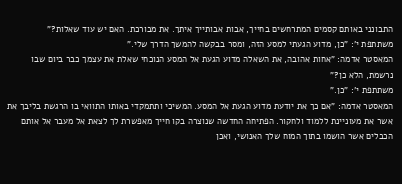התבונני באותם קסמים המתרחשים בחייך, אבות אבותייך איתך. את מבורכת. האם יש עוד שאלות?"
משתתפת י': "כן, מדוע הגעתי למסע הזה, ומסר בבקשה להמשך הדרך שלי."
המאסטר אדמה: "אחות אהובה, את השאלה מדוע הגעת אל המסע הנוכחי שאלת את עצמך כבר ביום שבו נרשמת, הלא כן?"
משתתפת י': "כן."
המאסטר אדמה: "אם כך את יודעת מדוע הגעת אל המסע. המשיכי ותתמקדי באותו התוואי בו הרגשת בליבך את אשר את מעוניינת ללמוד ולחקור. הפתיחה החדשה שנוצרה בקו חייך מאפשרת לך לצאת אל מעבר אל אותם הכבלים אשר הושמו בתוך המוח שלך האנושי, ואכן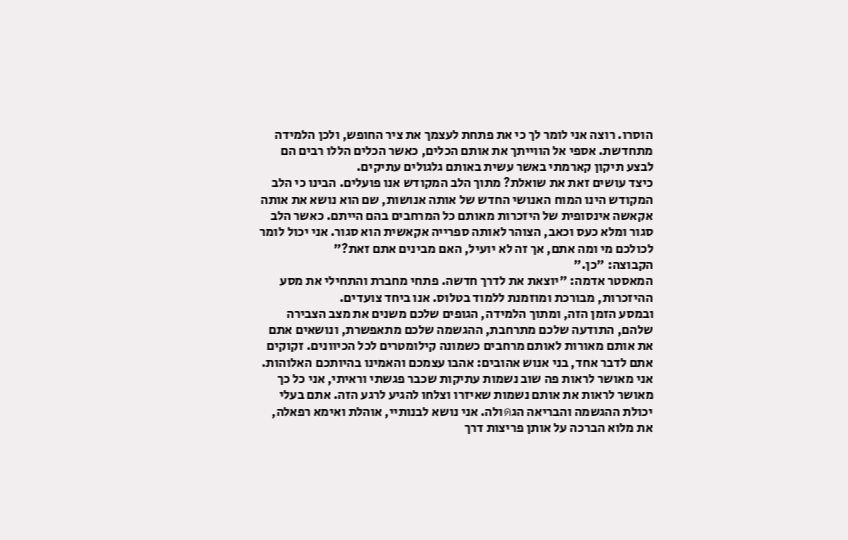הוסרו. רוצה אני לומר לך כי את פתחת לעצמך את ציר החופש, ולכן הלמידה מתחדשת. אספי אל הווייתך את אותם הכלים, כאשר הכלים הללו רבים הם לבצע תיקון קארמתי באשר עשית באותם גלגולים עתיקים.
כיצד עושים זאת את שואלת? מתוך הלב המקודש אנו פועלים. הבינו כי הלב המקודש הינו המוח האנושי החדש של אותה אנושות, שם הוא נושא את אותה אקאשה אינסופית של היזכרות מאותם כל המרחבים בהם הייתם. כאשר הלב סגור ומלא כעס וכאב, הצוהר לאותה ספרייה אקאשית הוא סגור. אני יכול לומר לכולכם מי ומה אתם, אך זה לא יועיל, האם מבינים אתם זאת?"
הקבוצה: "כן."
המאסטר אדמה: "יוצאת את לדרך חדשה. פתחי מחברת והתחילי את מסע ההיזכרות, מבורכת ומוזמנת ללמוד בטלוס. אנו ביחד צועדים.
ובמסע הזמן הזה, ומתוך הלמידה, הגופים שלכם משנים את מצב הצבירה שלהם, התודעה שלכם מתרחבת, ההגשמה שלכם מתאפשרת, ונושאים אתם את אותם מאורות לאותם מרחבים כשמונה קילומטרים לכל הכיוונים. זקוקים אתם לדבר אחד, בני אנוש אהובים: אהבו עצמכם והאמינו בהיותכם האלוהות.
אני מאושר לראות פה שוב נשמות עתיקות שכבר פגשתי וראיתי, אני כל כך מאושר לראות את אותם נשמות שאיזרו וצלחו להגיע לרגע הזה. אתם בעלי יכולת ההגשמה והבריאה הגดולה. אני נושא לבנותיי, אוהלת ואימא רפאלה, את מלוא הברכה על אותן פריצות דרך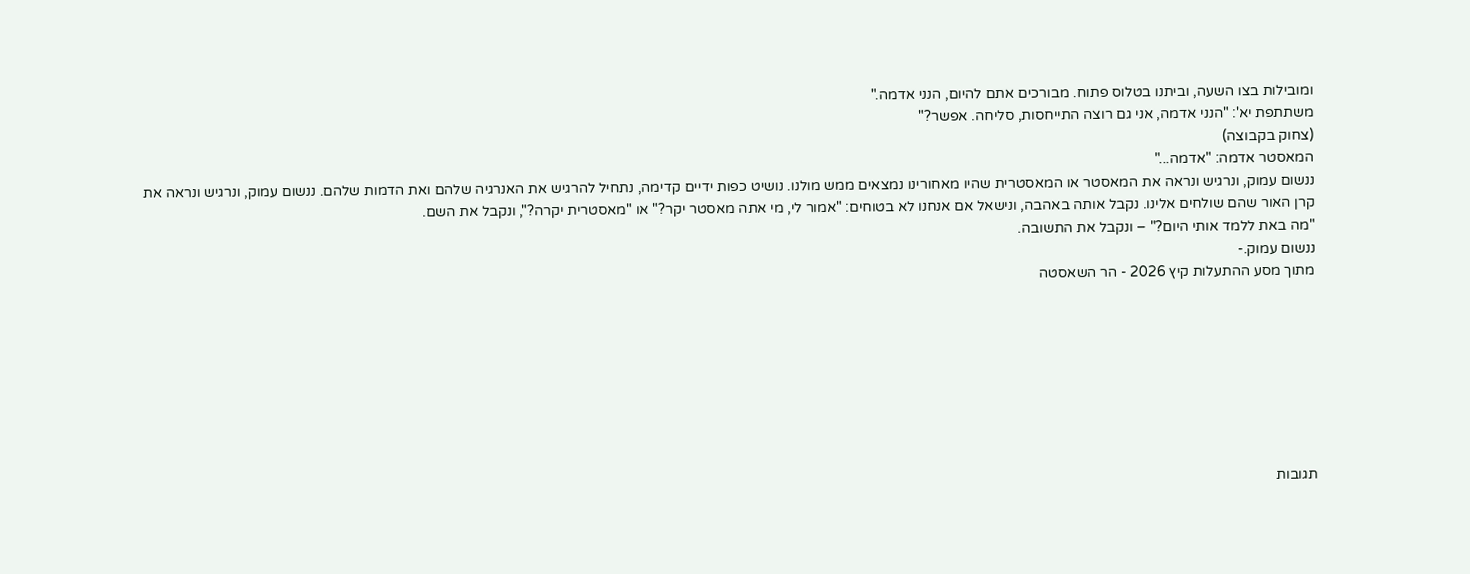ומובילות בצו השעה, וביתנו בטלוס פתוח. מבורכים אתם להיום, הנני אדמה."
משתתפת יא': "הנני אדמה, אני גם רוצה התייחסות, סליחה. אפשר?"
(צחוק בקבוצה)
המאסטר אדמה: "אדמה..."
ננשום עמוק, ונרגיש ונראה את המאסטר או המאסטרית שהיו מאחורינו נמצאים ממש מולנו. נושיט כפות ידיים קדימה, נתחיל להרגיש את האנרגיה שלהם ואת הדמות שלהם. ננשום עמוק, ונרגיש ונראה את קרן האור שהם שולחים אלינו. נקבל אותה באהבה, ונישאל אם אנחנו לא בטוחים: "אמור לי, מי אתה מאסטר יקר?" או "מאסטרית יקרה?", ונקבל את השם.
"מה באת ללמד אותי היום?" – ונקבל את התשובה.
ננשום עמוק.-
מתוך מסע ההתעלות קיץ 2026 - הר השאסטה








תגובות